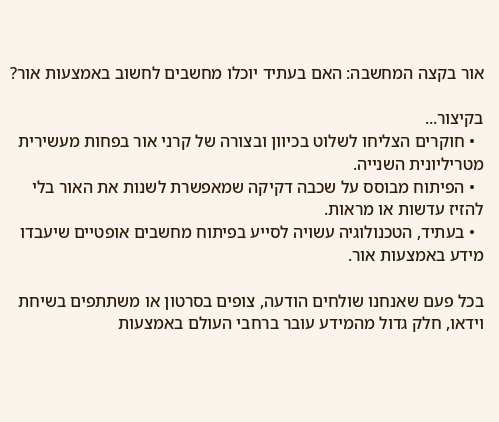אור בקצה המחשבה: האם בעתיד יוכלו מחשבים לחשוב באמצעות אור?

בקיצור...
  • חוקרים הצליחו לשלוט בכיוון ובצורה של קרני אור בפחות מעשירית מטריליונית השנייה.
  • הפיתוח מבוסס על שכבה דקיקה שמאפשרת לשנות את האור בלי להזיז עדשות או מראות.
  • בעתיד, הטכנולוגיה עשויה לסייע בפיתוח מחשבים אופטיים שיעבדו מידע באמצעות אור.

בכל פעם שאנחנו שולחים הודעה, צופים בסרטון או משתתפים בשיחת וידאו, חלק גדול מהמידע עובר ברחבי העולם באמצעות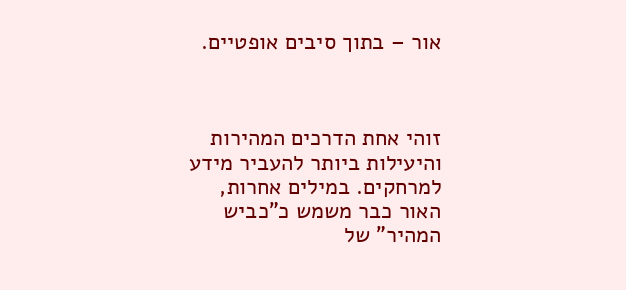אור – בתוך סיבים אופטיים.



זוהי אחת הדרכים המהירות והיעילות ביותר להעביר מידע למרחקים. במילים אחרות, האור כבר משמש כ"כביש המהיר" של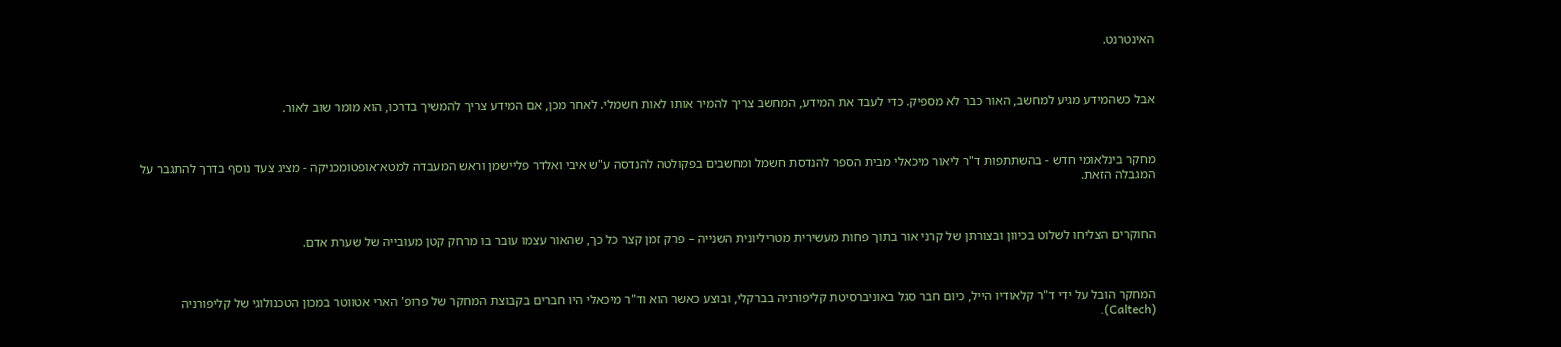האינטרנט.



אבל כשהמידע מגיע למחשב, האור כבר לא מספיק. כדי לעבד את המידע, המחשב צריך להמיר אותו לאות חשמלי. לאחר מכן, אם המידע צריך להמשיך בדרכו, הוא מומר שוב לאור.



מחקר בינלאומי חדש - בהשתתפות ד"ר ליאור מיכאלי מבית הספר להנדסת חשמל ומחשבים בפקולטה להנדסה ע"ש איבי ואלדר פליישמן וראש המעבדה למטא־אופטומכניקה - מציג צעד נוסף בדרך להתגבר על המגבלה הזאת.



החוקרים הצליחו לשלוט בכיוון ובצורתן של קרני אור בתוך פחות מעשירית מטריליונית השנייה – פרק זמן קצר כל כך, שהאור עצמו עובר בו מרחק קטן מעובייה של שערת אדם.



המחקר הובל על ידי ד"ר קלאודיו הייל, כיום חבר סגל באוניברסיטת קליפורניה בברקלי, ובוצע כאשר הוא וד"ר מיכאלי היו חברים בקבוצת המחקר של פרופ' הארי אטווטר במכון הטכנולוגי של קליפורניה (Caltech).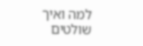למה ואיך שולטים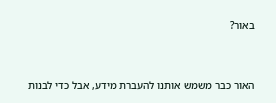באור?



האור כבר משמש אותנו להעברת מידע, אבל כדי לבנות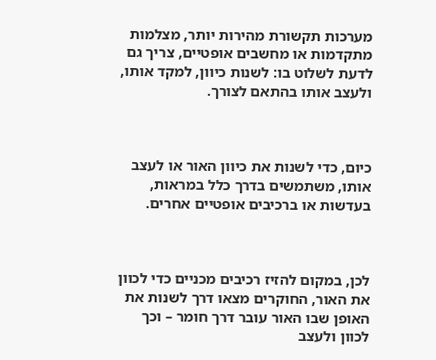מערכות תקשורת מהירות יותר, מצלמות מתקדמות או מחשבים אופטיים, צריך גם לדעת לשלוט בו: לשנות כיוון, למקד אותו, ולעצב אותו בהתאם לצורך.



כיום, כדי לשנות את כיוון האור או לעצב אותו, משתמשים בדרך כלל במראות, בעדשות או ברכיבים אופטיים אחרים.



לכן, במקום להזיז רכיבים מכניים כדי לכוון את האור, החוקרים מצאו דרך לשנות את האופן שבו האור עובר דרך חומר – וכך לכוון ולעצב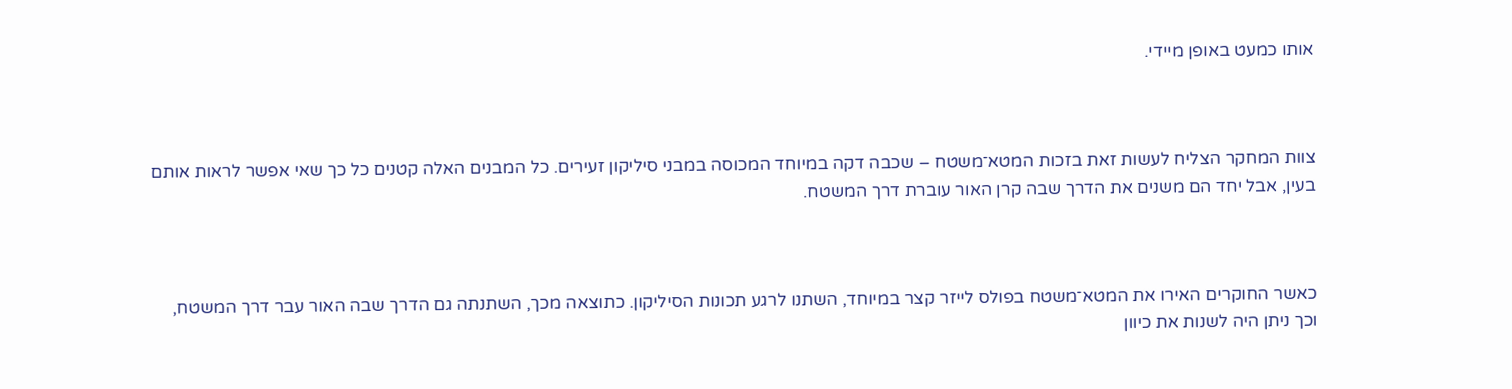אותו כמעט באופן מיידי.



צוות המחקר הצליח לעשות זאת בזכות המטא־משטח – שכבה דקה במיוחד המכוסה במבני סיליקון זעירים. כל המבנים האלה קטנים כל כך שאי אפשר לראות אותם בעין, אבל יחד הם משנים את הדרך שבה קרן האור עוברת דרך המשטח.



כאשר החוקרים האירו את המטא־משטח בפולס לייזר קצר במיוחד, השתנו לרגע תכונות הסיליקון. כתוצאה מכך, השתנתה גם הדרך שבה האור עבר דרך המשטח, וכך ניתן היה לשנות את כיוון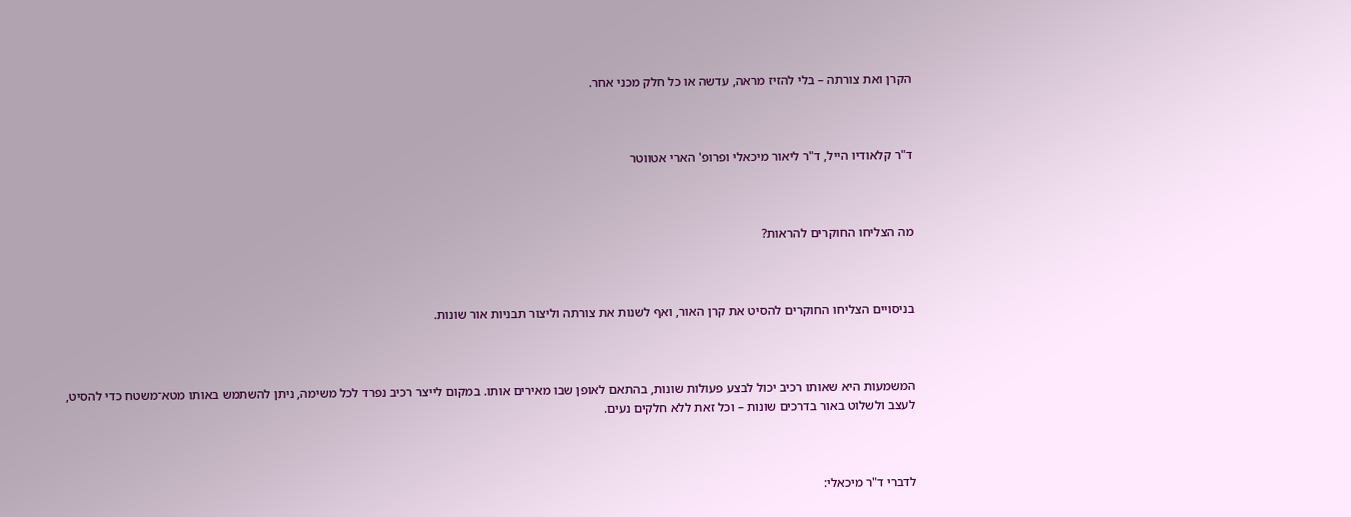הקרן ואת צורתה – בלי להזיז מראה, עדשה או כל חלק מכני אחר.



ד"ר קלאודיו הייל, ד"ר ליאור מיכאלי ופרופ' הארי אטווטר



מה הצליחו החוקרים להראות?



בניסויים הצליחו החוקרים להסיט את קרן האור, ואף לשנות את צורתה וליצור תבניות אור שונות.



המשמעות היא שאותו רכיב יכול לבצע פעולות שונות, בהתאם לאופן שבו מאירים אותו. במקום לייצר רכיב נפרד לכל משימה, ניתן להשתמש באותו מטא־משטח כדי להסיט, לעצב ולשלוט באור בדרכים שונות – וכל זאת ללא חלקים נעים.



לדברי ד"ר מיכאלי: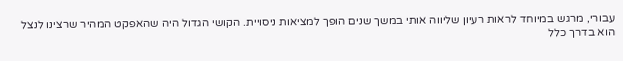עבורי, מרגש במיוחד לראות רעיון שליווה אותי במשך שנים הופך למציאות ניסויית. הקושי הגדול היה שהאפקט המהיר שרצינו לנצל הוא בדרך כלל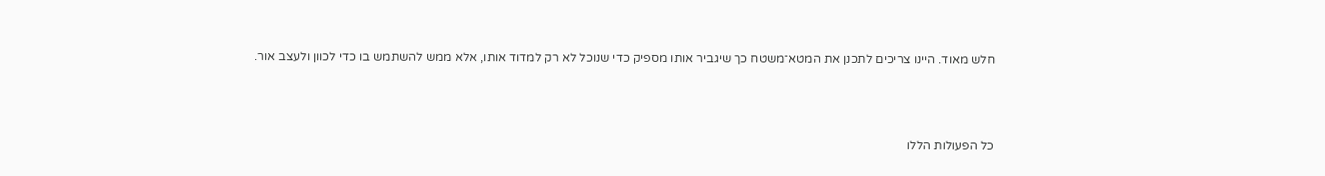חלש מאוד. היינו צריכים לתכנן את המטא־משטח כך שיגביר אותו מספיק כדי שנוכל לא רק למדוד אותו, אלא ממש להשתמש בו כדי לכוון ולעצב אור.



כל הפעולות הללו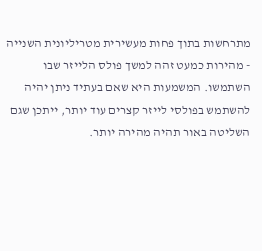מתרחשות בתוך פחות מעשירית מטריליונית השנייה - מהירות כמעט זהה למשך פולס הלייזר שבו השתמשו. המשמעות היא שאם בעתיד ניתן יהיה להשתמש בפולסי לייזר קצרים עוד יותר, ייתכן שגם השליטה באור תהיה מהירה יותר.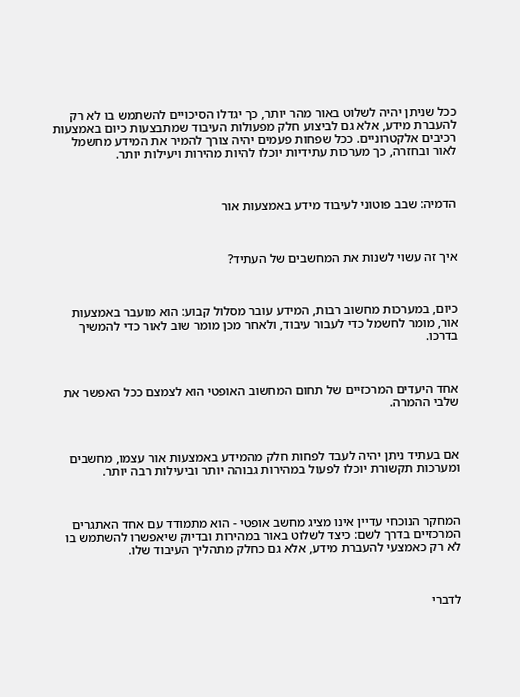ככל שניתן יהיה לשלוט באור מהר יותר, כך יגדלו הסיכויים להשתמש בו לא רק להעברת מידע, אלא גם לביצוע חלק מפעולות העיבוד שמתבצעות כיום באמצעות רכיבים אלקטרוניים. ככל שפחות פעמים יהיה צורך להמיר את המידע מחשמל לאור ובחזרה, כך מערכות עתידיות יוכלו להיות מהירות ויעילות יותר.



הדמיה: שבב פוטוני לעיבוד מידע באמצעות אור



איך זה עשוי לשנות את המחשבים של העתיד?



כיום, במערכות מחשוב רבות, המידע עובר מסלול קבוע: הוא מועבר באמצעות אור, מומר לחשמל כדי לעבור עיבוד, ולאחר מכן מומר שוב לאור כדי להמשיך בדרכו.



אחד היעדים המרכזיים של תחום המחשוב האופטי הוא לצמצם ככל האפשר את שלבי ההמרה.



אם בעתיד ניתן יהיה לעבד לפחות חלק מהמידע באמצעות אור עצמו, מחשבים ומערכות תקשורת יוכלו לפעול במהירות גבוהה יותר וביעילות רבה יותר.



המחקר הנוכחי עדיין אינו מציג מחשב אופטי - הוא מתמודד עם אחד האתגרים המרכזיים בדרך לשם: כיצד לשלוט באור במהירות ובדיוק שיאפשרו להשתמש בו לא רק כאמצעי להעברת מידע, אלא גם כחלק מתהליך העיבוד שלו.



לדברי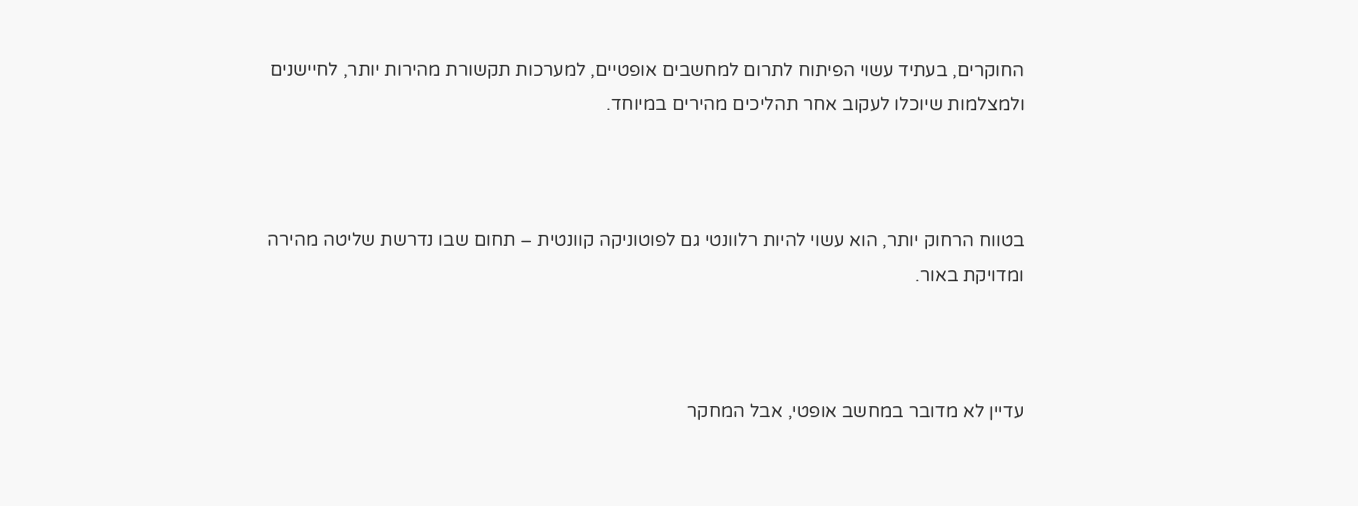החוקרים, בעתיד עשוי הפיתוח לתרום למחשבים אופטיים, למערכות תקשורת מהירות יותר, לחיישנים ולמצלמות שיוכלו לעקוב אחר תהליכים מהירים במיוחד.



בטווח הרחוק יותר, הוא עשוי להיות רלוונטי גם לפוטוניקה קוונטית – תחום שבו נדרשת שליטה מהירה ומדויקת באור.



עדיין לא מדובר במחשב אופטי, אבל המחקר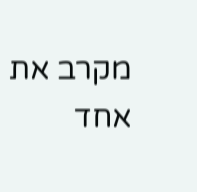מקרב את אחד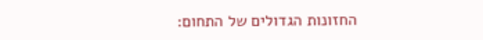החזונות הגדולים של התחום: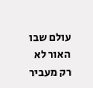עולם שבו האור לא רק מעביר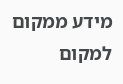מידע ממקום למקום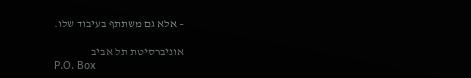– אלא גם משתתף בעיבוד שלו.

אוניברסיטת תל אביב
P.O. Box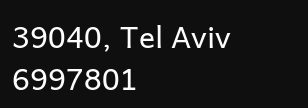39040, Tel Aviv 6997801